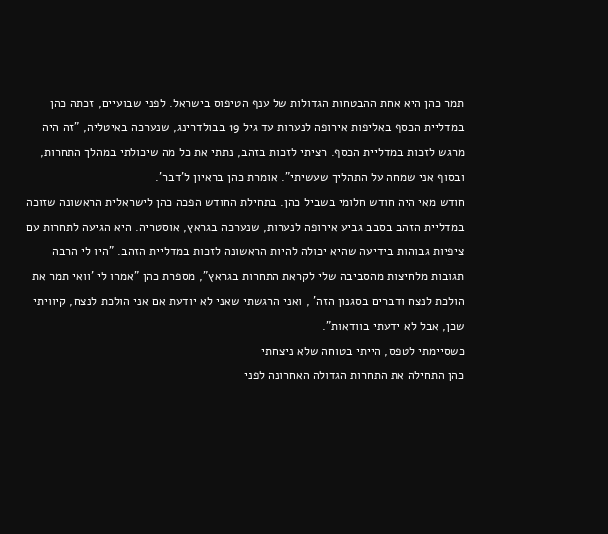תמר כהן היא אחת ההבטחות הגדולות של ענף הטיפוס בישראל. לפני שבועיים, זכתה כהן במדליית הכסף באליפות אירופה לנערות עד גיל 19 בבולדרינג, שנערכה באיטליה, "זה היה מרגש לזכות במדליית הכסף. רציתי לזכות בזהב, נתתי את כל מה שיכולתי במהלך התחרות, ובסוף אני שמחה על התהליך שעשיתי". אומרת כהן בראיון ל'דבר'.
חודש מאי היה חודש חלומי בשביל כהן. בתחילת החודש הפכה כהן לישראלית הראשונה שזוכה במדליית הזהב בסבב גביע אירופה לנערות, שנערכה בגראץ, אוסטריה. היא הגיעה לתחרות עם ציפיות גבוהות בידיעה שהיא יכולה להיות הראשונה לזכות במדליית הזהב. "היו לי הרבה תגובות מלחיצות מהסביבה שלי לקראת התחרות בגראץ", מספרת כהן "אמרו לי 'וואי תמר את הולכת לנצח ודברים בסגנון הזה' , ואני הרגשתי שאני לא יודעת אם אני הולכת לנצח, קיוויתי שכן, אבל לא ידעתי בוודאות".
כשסיימתי לטפס, הייתי בטוחה שלא ניצחתי
כהן התחילה את התחרות הגדולה האחרונה לפני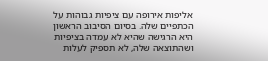אליפות אירופה עם ציפיות גבוהות על הכתפיים שלה. בסיום הסיבוב הראשון היא הרגישה שהיא לא עמדה בציפיות ושהתוצאה שלה, לא תספיק לעלות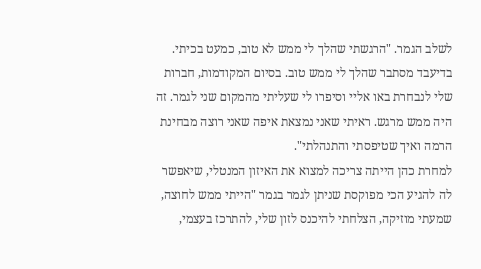לשלב הגמר. "הרגשתי שהלך לי ממש לא טוב, כמעט בכיתי. בדיעבד מסתבר שהלך לי ממש טוב. בסיום המקודמות, חברות שלי לנבחרת באו אליי וסיפרו לי שעליתי מהמקום שני לגמר. זה היה ממש מרגש. ראיתי שאני נמצאת איפה שאני רוצה מבחינת הרמה ואיך שטיפסתי והתנהלתי".
למחרת כהן הייתה צריכה למצוא את האיזון המנטלי, שיאפשר לה להגיע הכי מפוקסת שניתן לגמר בגמר "הייתי ממש לחוצה, שמעתי מוזיקה, הצלחתי להיכנס לזון שלי, להתרכז בעצמי,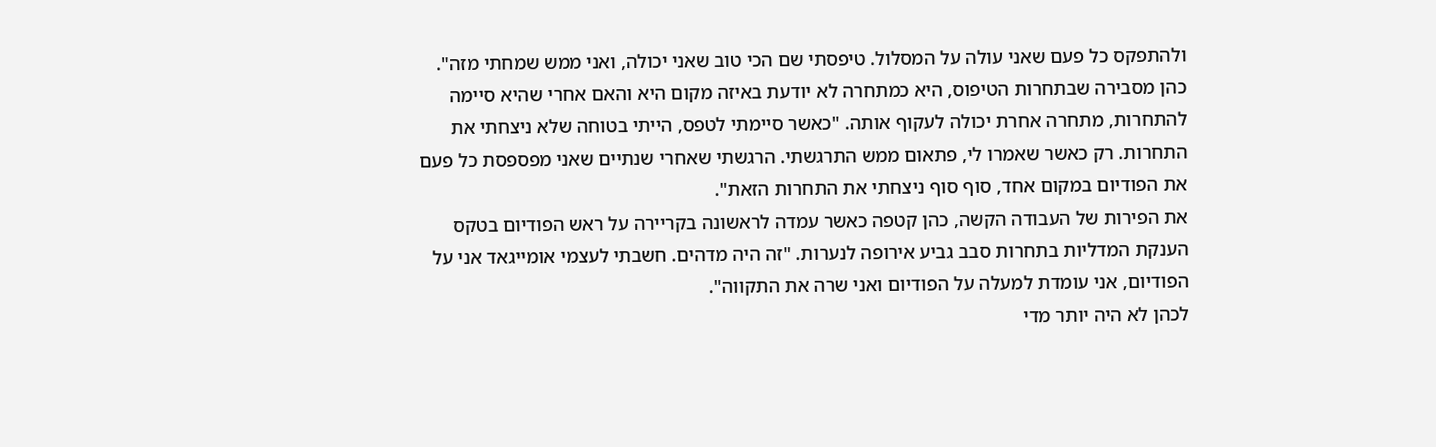ולהתפקס כל פעם שאני עולה על המסלול. טיפסתי שם הכי טוב שאני יכולה, ואני ממש שמחתי מזה".
כהן מסבירה שבתחרות הטיפוס, היא כמתחרה לא יודעת באיזה מקום היא והאם אחרי שהיא סיימה להתחרות, מתחרה אחרת יכולה לעקוף אותה. "כאשר סיימתי לטפס, הייתי בטוחה שלא ניצחתי את התחרות. רק כאשר שאמרו לי, פתאום ממש התרגשתי. הרגשתי שאחרי שנתיים שאני מפספסת כל פעם את הפודיום במקום אחד, סוף סוף ניצחתי את התחרות הזאת".
את הפירות של העבודה הקשה, כהן קטפה כאשר עמדה לראשונה בקריירה על ראש הפודיום בטקס הענקת המדליות בתחרות סבב גביע אירופה לנערות. "זה היה מדהים. חשבתי לעצמי אומייגאד אני על הפודיום, אני עומדת למעלה על הפודיום ואני שרה את התקווה".
לכהן לא היה יותר מדי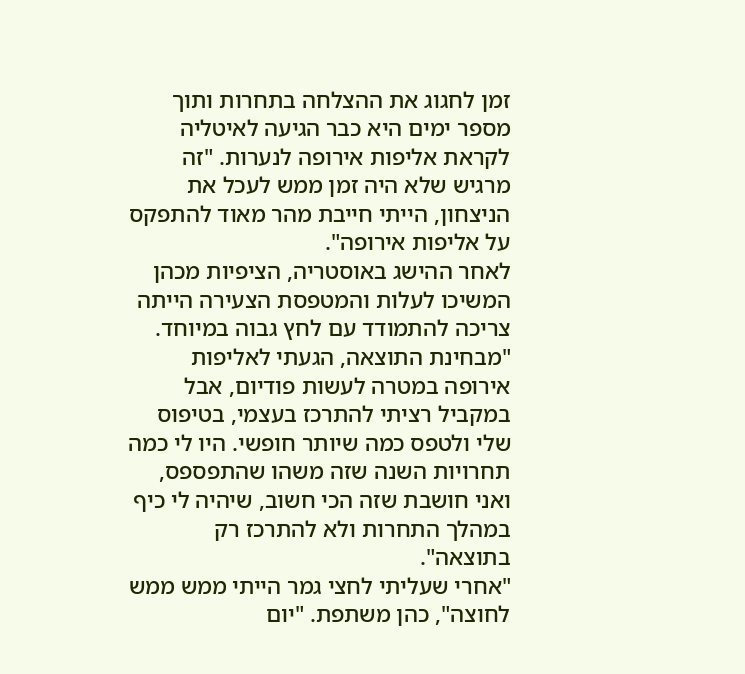זמן לחגוג את ההצלחה בתחרות ותוך מספר ימים היא כבר הגיעה לאיטליה לקראת אליפות אירופה לנערות. "זה מרגיש שלא היה זמן ממש לעכל את הניצחון, הייתי חייבת מהר מאוד להתפקס על אליפות אירופה".
לאחר ההישג באוסטריה, הציפיות מכהן המשיכו לעלות והמטפסת הצעירה הייתה צריכה להתמודד עם לחץ גבוה במיוחד. "מבחינת התוצאה, הגעתי לאליפות אירופה במטרה לעשות פודיום, אבל במקביל רציתי להתרכז בעצמי, בטיפוס שלי ולטפס כמה שיותר חופשי. היו לי כמה תחרויות השנה שזה משהו שהתפספס, ואני חושבת שזה הכי חשוב, שיהיה לי כיף במהלך התחרות ולא להתרכז רק בתוצאה".
"אחרי שעליתי לחצי גמר הייתי ממש ממש לחוצה", כהן משתפת. "יום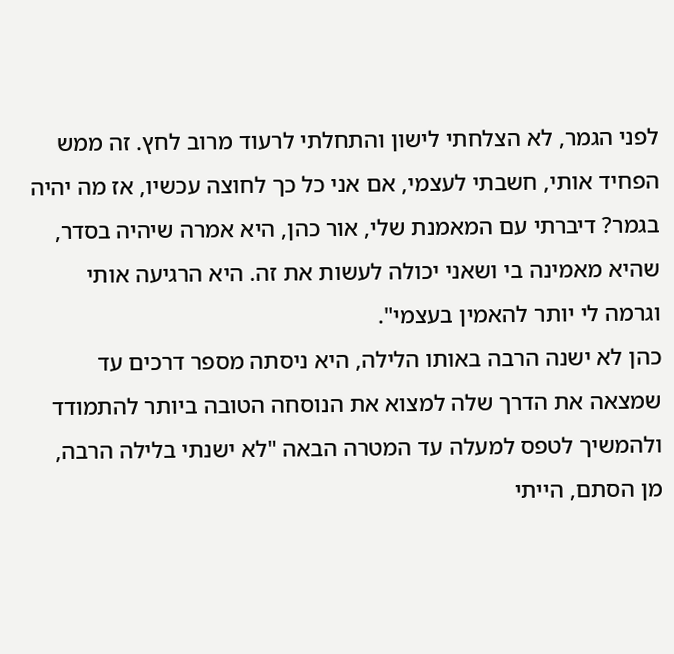לפני הגמר, לא הצלחתי לישון והתחלתי לרעוד מרוב לחץ. זה ממש הפחיד אותי, חשבתי לעצמי, אם אני כל כך לחוצה עכשיו, אז מה יהיה בגמר? דיברתי עם המאמנת שלי, אור כהן, היא אמרה שיהיה בסדר, שהיא מאמינה בי ושאני יכולה לעשות את זה. היא הרגיעה אותי וגרמה לי יותר להאמין בעצמי".
כהן לא ישנה הרבה באותו הלילה, היא ניסתה מספר דרכים עד שמצאה את הדרך שלה למצוא את הנוסחה הטובה ביותר להתמודד ולהמשיך לטפס למעלה עד המטרה הבאה "לא ישנתי בלילה הרבה, מן הסתם, הייתי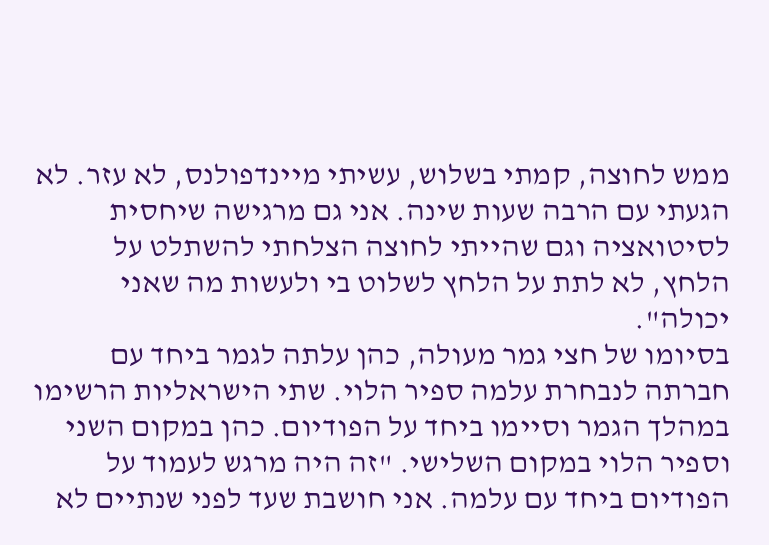ממש לחוצה, קמתי בשלוש, עשיתי מיינדפולנס, לא עזר. לא הגעתי עם הרבה שעות שינה. אני גם מרגישה שיחסית לסיטואציה וגם שהייתי לחוצה הצלחתי להשתלט על הלחץ, לא לתת על הלחץ לשלוט בי ולעשות מה שאני יכולה".
בסיומו של חצי גמר מעולה, כהן עלתה לגמר ביחד עם חברתה לנבחרת עלמה ספיר הלוי. שתי הישראליות הרשימו במהלך הגמר וסיימו ביחד על הפודיום. כהן במקום השני וספיר הלוי במקום השלישי. "זה היה מרגש לעמוד על הפודיום ביחד עם עלמה. אני חושבת שעד לפני שנתיים לא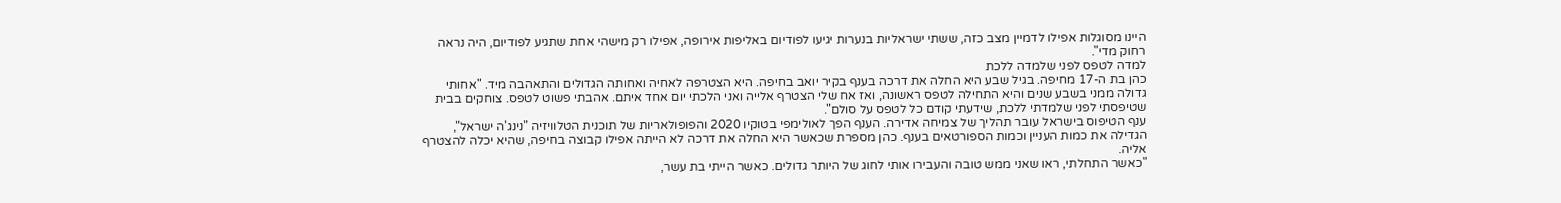היינו מסוגלות אפילו לדמיין מצב כזה, ששתי ישראליות בנערות יגיעו לפודיום באליפות אירופה, אפילו רק מישהי אחת שתגיע לפודיום, היה נראה רחוק מדי".
למדה לטפס לפני שלמדה ללכת
כהן בת ה-17 מחיפה. בגיל שבע היא החלה את דרכה בענף בקיר יואב בחיפה. היא הצטרפה לאחיה ואחותה הגדולים והתאהבה מיד. "אחותי גדולה ממני בשבע שנים והיא התחילה לטפס ראשונה, ואז אח שלי הצטרף אלייה ואני הלכתי יום אחד איתם. אהבתי פשוט לטפס. צוחקים בבית שטיפסתי לפני שלמדתי ללכת, שידעתי קודם כל לטפס על סולם".
ענף הטיפוס בישראל עובר תהליך של צמיחה אדירה. הענף הפך לאולימפי בטוקיו 2020 והפופולאריות של תוכנית הטלוויזיה "נינג'ה ישראל", הגדילה את כמות העניין וכמות הספורטאים בענף. כהן מספרת שכאשר היא החלה את דרכה לא הייתה אפילו קבוצה בחיפה, שהיא יכלה להצטרף אליה.
"כאשר התחלתי, ראו שאני ממש טובה והעבירו אותי לחוג של היותר גדולים. כאשר הייתי בת עשר,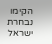הקימו נבחרת ישראל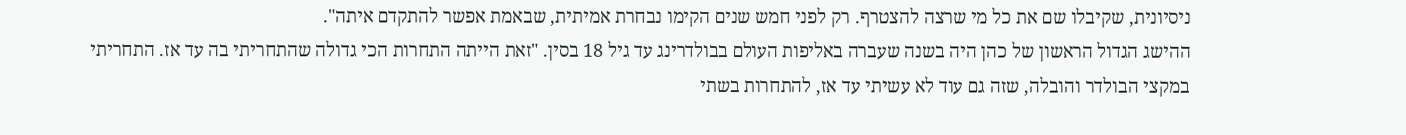ניסיונית, שקיבלו שם את כל מי שרצה להצטרף. רק לפני חמש שנים הקימו נבחרת אמיתית, שבאמת אפשר להתקדם איתה".
ההישג הגדול הראשון של כהן היה בשנה שעברה באליפות העולם בבולדרינג עד גיל 18 בסין. "זאת הייתה התחרות הכי גדולה שהתחריתי בה עד אז. התחריתי במקצי הבולדר והובלה, שזה גם עוד לא עשיתי עד אז, להתחרות בשתי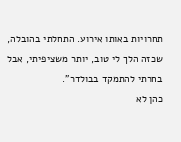תחרויות באותו אירוע. התחלתי בהובלה, שכזה הלך לי טוב, יותר משציפיתי, אבל בחרתי להתמקד בבולדר".
כהן לא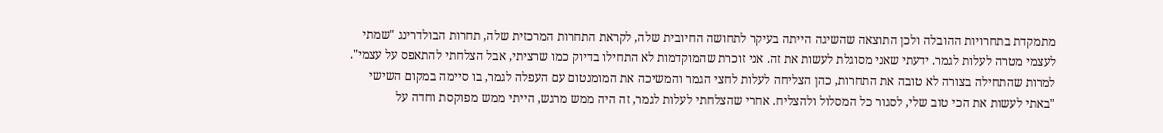מתמקדת בתחרויות ההובלה ולכן התוצאה שהשיגה הייתה בעיקר לתחושה החיובית שלה, לקראת התחרות המרכזית שלה, תחרות הבולדרינג "שמתי לעצמי מטרה לעלות לגמר. ידעתי שאני מסוגלת לעשות את זה. אני זוכרת שהמוקדמות לא התחילו בדיוק כמו שרציתי, אבל הצלחתי להתאפס על עצמי".
למרות שהתחילה בצורה לא טובה את התחרות, כהן הצליחה לעלות לחצי הגמר והמשיכה את המומנטום עם העפלה לגמר, בו סיימה במקום השישי "באתי לעשות את הכי טוב שלי, לסגור כל המסלול ולהצליח. אחרי שהצלחתי לעלות לגמר, זה היה ממש מרגש, הייתי ממש מפוקסת וחדה על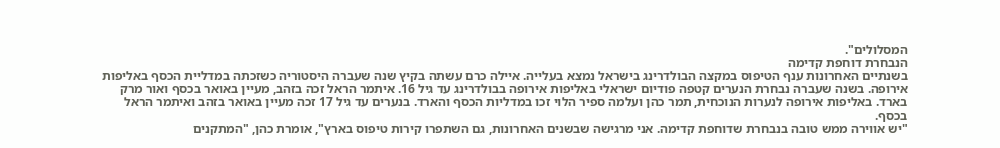המסלולים".
הנבחרת דוחפת קדימה
בשנתיים האחרונות ענף הטיפוס במקצה הבולדרינג בישראל נמצא בעלייה. איילה כרם עשתה בקיץ שנה שעברה היסטוריה כשזכתה במדליית הכסף באליפות אירופה. בשנה שעברה נבחרת הנערים קטפה פודיום ישראלי באליפות אירופה בבולדרינג עד גיל 16. איתמר הראל זכה בזהב, מעיין באואר בכסף ואור מרק בארד. באליפות אירופה לנערות הנוכחית, תמר כהן ועלמה ספיר הלוי זכו במדליות הכסף והארד. בנערים עד גיל 17 זכה מעיין באואר בזהב ואיתמר הראל בכסף.
"יש אווירה ממש טובה בנבחרת שדוחפת קדימה. אני מרגישה שבשנים האחרונות, גם השתפרו קירות טיפוס בארץ", אומרת כהן, "המתקנים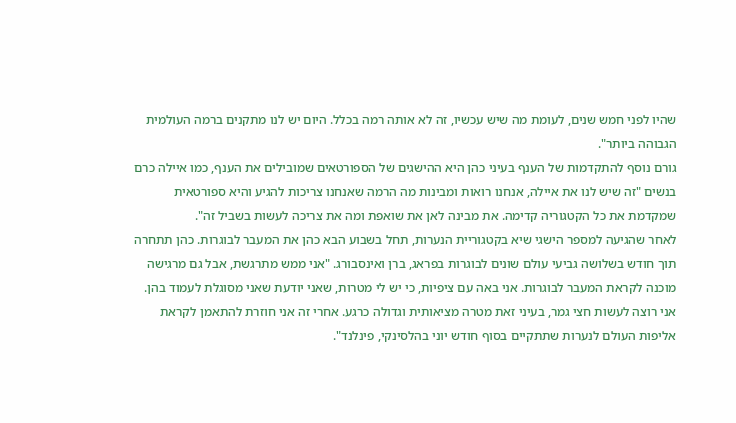שהיו לפני חמש שנים, לעומת מה שיש עכשיו, זה לא אותה רמה בכלל. היום יש לנו מתקנים ברמה העולמית הגבוהה ביותר".
גורם נוסף להתקדמות של הענף בעיני כהן היא ההישגים של הספורטאים שמובילים את הענף, כמו איילה כרם בנשים "זה שיש לנו את איילה, אנחנו רואות ומבינות מה הרמה שאנחנו צריכות להגיע והיא ספורטאית שמקדמת את כל הקטגוריה קדימה. את מבינה לאן את שואפת ומה את צריכה לעשות בשביל זה".
לאחר שהגיעה למספר הישגי שיא בקטגוריית הנערות, תחל בשבוע הבא כהן את המעבר לבוגרות. כהן תתחרה תוך חודש בשלושה גביעי עולם שונים לבוגרות בפראג, ברן ואינסבורג. "אני ממש מתרגשת, אבל גם מרגישה מוכנה לקראת המעבר לבוגרות. אני באה עם ציפיות, כי יש לי מטרות, שאני יודעת שאני מסוגלת לעמוד בהן. אני רוצה לעשות חצי גמר, בעיני זאת מטרה מציאותית וגדולה כרגע. אחרי זה אני חוזרת להתאמן לקראת אליפות העולם לנערות שתתקיים בסוף חודש יוני בהלסינקי, פינלנד".